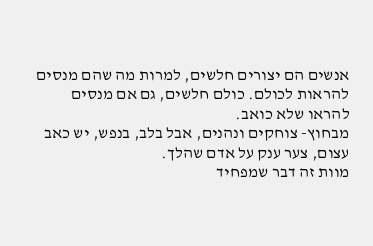אנשים הם יצורים חלשים, למרות מה שהם מנסים להראות לכולם. כולם חלשים, גם אם מנסים להראו שלא כואב.
מבחוץ- צוחקים ונהנים, אבל בלב, בנפש, יש כאב עצום, צער ענק על אדם שהלך.
מוות זה דבר שמפחיד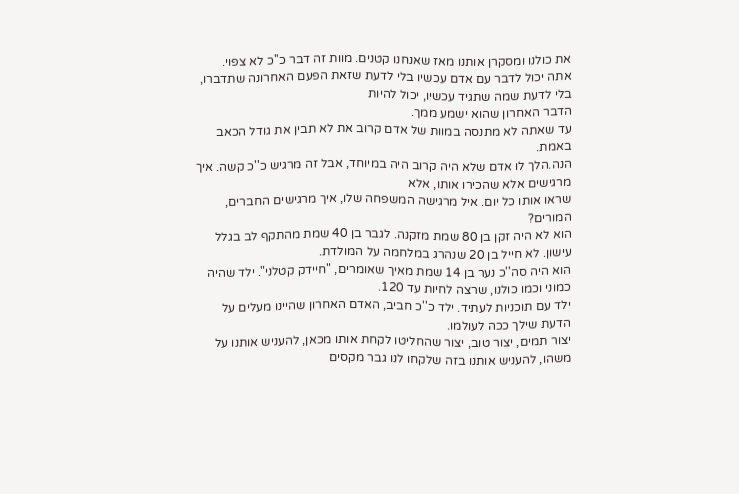את כולנו ומסקרן אותנו מאז שאנחנו קטנים. מוות זה דבר כ''כ לא צפוי.
אתה יכול לדבר עם אדם עכשיו בלי לדעת שזאת הפעם האחרונה שתדברו, בלי לדעת שמה שתגיד עכשיו, יכול להיות
הדבר האחרון שהוא ישמע ממך.
עד שאתה לא מתנסה במוות של אדם קרוב את לא תבין את גודל הכאב באמת.
הנה.הלך לו אדם שלא היה קרוב היה במיוחד, אבל זה מרגיש כ''כ קשה. איך מרגישים אלא שהכירו אותו, אלא
שראו אותו כל יום. איל מרגישה המשפחה שלו, איך מרגישים החברים, המורים?
הוא לא היה זקן בן 80 שמת מזקנה. לגבר בן 40 שמת מהתקף לב בגלל עישון. לא חייל בן 20 שנהרג במלחמה על המולדת.
הוא היה סה''כ נער בן 14 שמת מאיך שאומרים, "חיידק קטלני". ילד שהיה כמוני וכמו כולנו, שרצה לחיות עד 120.
ילד עם תוכניות לעתיד. ילד כ''כ חביב, האדם האחרון שהיינו מעלים על הדעת שילך ככה לעולמו.
יצור תמים, יצור טוב, יצור שהחליטו לקחת אותו מכאן, להעניש אותנו על משהו, להעניש אותנו בזה שלקחו לנו גבר מקסים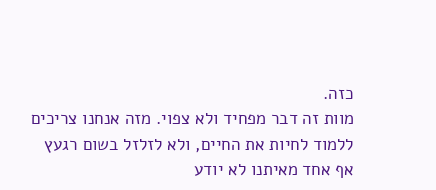כזה.
מוות זה דבר מפחיד ולא צפוי. מזה אנחנו צריכים ללמוד לחיות את החיים, ולא לזלזל בשום רגעץ
אף אחד מאיתנו לא יודע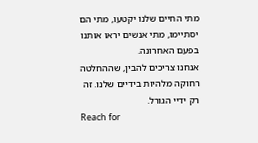מתי החיים שלנו יקטעו, מתי הם יסתיימו, מתי אנשים יראו אותנו בפעם האחרונה.
אנחנו צריכים להבין, שההחלטה רחוקה מלהיות בידיים שלנו. זה רק ידיי הגורל.
Reach for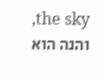the sky, והנה הוא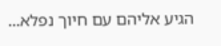הגיע אליהם עם חיוך נפלא...